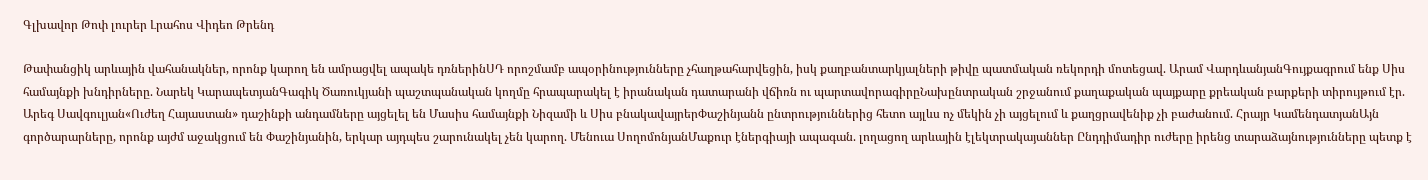Գլխավոր Թոփ լուրեր Լրահոս Վիդեո Թրենդ

Թափանցիկ արևային վահանակներ, որոնք կարող են ամրացվել ապակե դռներինՍԴ որոշմամբ ապօրինությունները չհաղթահարվեցին, իսկ քաղբանտարկյալների թիվը պատմական ռեկորդի մոտեցավ. Արամ ՎարդևանյանԳույքագրում ենք Սիս համայնքի խնդիրները. Նարեկ ԿարապետյանԳագիկ Ծառուկյանի պաշտպանական կողմը հրապարակել է իրանական դատարանի վճիռն ու պարտավորագիրըՆախընտրական շրջանում քաղաքական պայքարը քրեական բարքերի տիրույթում էր. Արեգ Սավգուլյան«Ուժեղ Հայաստան» դաշինքի անդամները այցելել են Մասիս համայնքի Նիզամի և Սիս բնակավայրերՓաշինյանն ընտրություններից հետո այլևս ոչ մեկին չի այցելում և քաղցրավենիք չի բաժանում. Հրայր ԿամենդատյանԱյն գործարարները, որոնք այժմ աջակցում են Փաշինյանին, երկար այդպես շարունակել չեն կարող. Մենուա ՍողոմոնյանՄաքուր էներգիայի ապագան. լողացող արևային էլեկտրակայաններ Ընդդիմադիր ուժերը իրենց տարաձայնությունները պետք է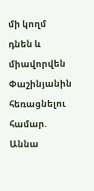մի կողմ դնեն և միավորվեն Փաշինյանին հեռացնելու համար. Աննա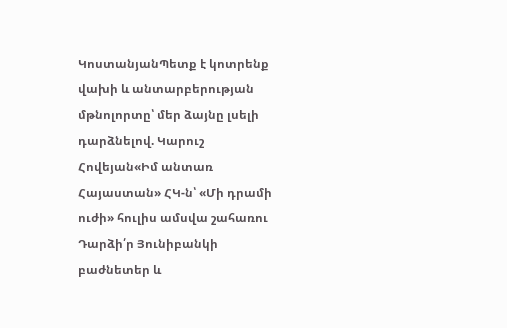ԿոստանյանՊետք է կոտրենք վախի և անտարբերության մթնոլորտը՝ մեր ձայնը լսելի դարձնելով. Կարուշ Հովեյան«Իմ անտառ Հայաստան» ՀԿ-ն՝ «Մի դրամի ուժի» հուլիս ամսվա շահառու Դարձի՛ր Յունիբանկի բաժնետեր և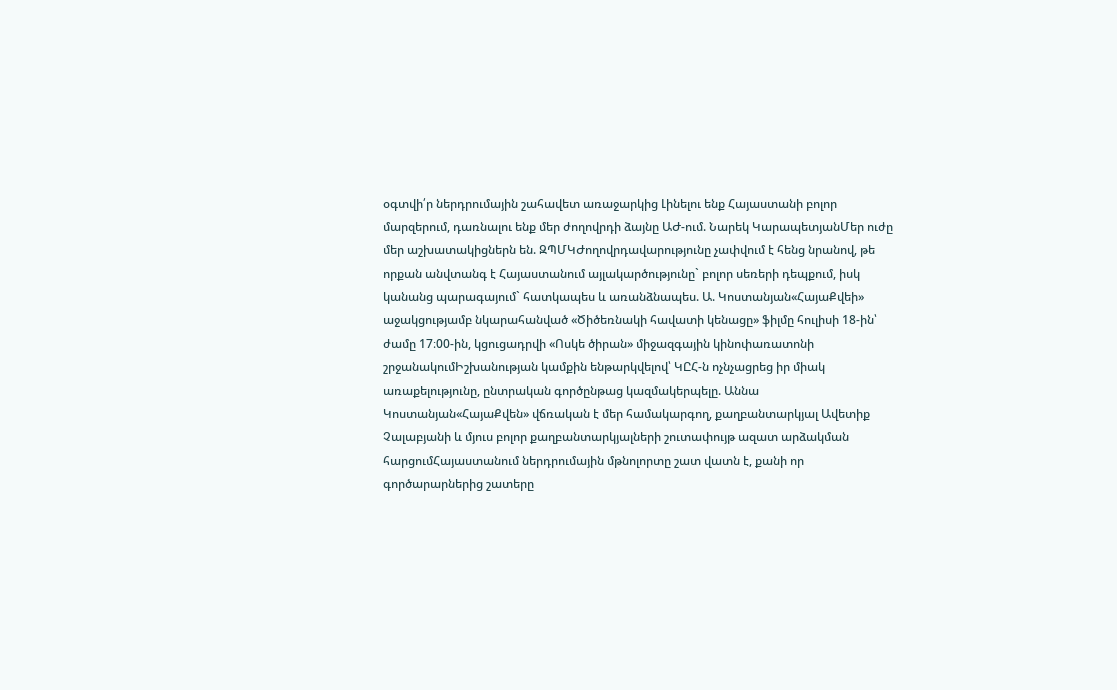օգտվի՛ր ներդրումային շահավետ առաջարկից Լինելու ենք Հայաստանի բոլոր մարզերում, դառնալու ենք մեր ժողովրդի ձայնը ԱԺ-ում. Նարեկ ԿարապետյանՄեր ուժը մեր աշխատակիցներն են. ԶՊՄԿԺողովրդավարությունը չափվում է հենց նրանով, թե որքան անվտանգ է Հայաստանում այլակարծությունը` բոլոր սեռերի դեպքում, իսկ կանանց պարագայում` հատկապես և առանձնապես. Ա. Կոստանյան«ՀայաՔվեի» աջակցությամբ նկարահանված «Ծիծեռնակի հավատի կենացը» ֆիլմը հուլիսի 18-ին՝ ժամը 17։00-ին, կցուցադրվի «Ոսկե ծիրան» միջազգային կինոփառատոնի շրջանակումԻշխանության կամքին ենթարկվելով՝ ԿԸՀ-ն ոչնչացրեց իր միակ առաքելությունը, ընտրական գործընթաց կազմակերպելը. Աննա Կոստանյան«ՀայաՔվեն» վճռական է մեր համակարգող, քաղբանտարկյալ Ավետիք Չալաբյանի և մյուս բոլոր քաղբանտարկյալների շուտափույթ ազատ արձակման հարցումՀայաստանում ներդրումային մթնոլորտը շատ վատն է, քանի որ գործարարներից շատերը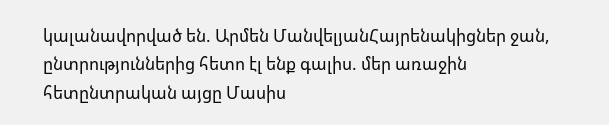կալանավորված են. Արմեն ՄանվելյանՀայրենակիցներ ջան, ընտրություններից հետո էլ ենք գալիս. մեր առաջին հետընտրական այցը Մասիս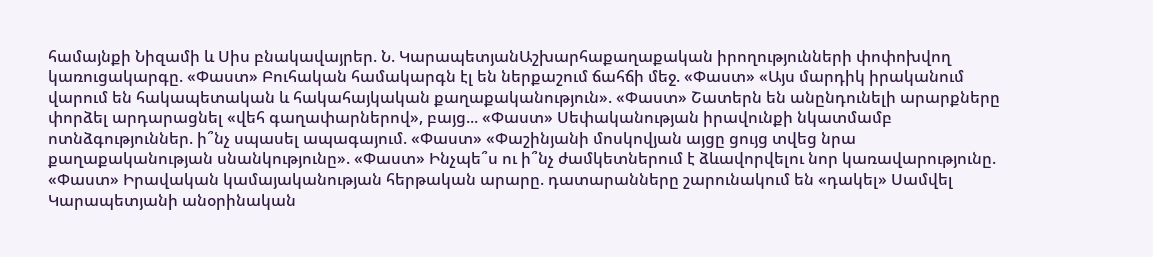համայնքի Նիզամի և Սիս բնակավայրեր. Ն. ԿարապետյանԱշխարհաքաղաքական իրողությունների փոփոխվող կառուցակարգը. «Փաստ» Բուհական համակարգն էլ են ներքաշում ճահճի մեջ. «Փաստ» «Այս մարդիկ իրականում վարում են հակապետական և հակահայկական քաղաքականություն». «Փաստ» Շատերն են անընդունելի արարքները փորձել արդարացնել «վեհ գաղափարներով», բայց... «Փաստ» Սեփականության իրավունքի նկատմամբ ոտնձգություններ. ի՞նչ սպասել ապագայում. «Փաստ» «Փաշինյանի մոսկովյան այցը ցույց տվեց նրա քաղաքականության սնանկությունը». «Փաստ» Ինչպե՞ս ու ի՞նչ ժամկետներում է ձևավորվելու նոր կառավարությունը. «Փաստ» Իրավական կամայականության հերթական արարը. դատարանները շարունակում են «դակել» Սամվել Կարապետյանի անօրինական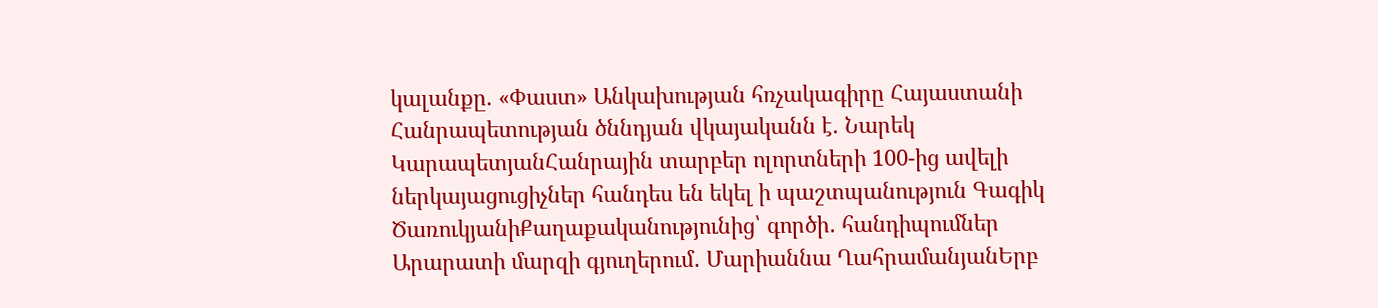կալանքը. «Փաստ» Անկախության հռչակագիրը Հայաստանի Հանրապետության ծննդյան վկայականն է. Նարեկ ԿարապետյանՀանրային տարբեր ոլորտների 100-ից ավելի ներկայացուցիչներ հանդես են եկել ի պաշտպանություն Գագիկ ԾառուկյանիՔաղաքականությունից՝ գործի․ հանդիպումներ Արարատի մարզի գյուղերում․ Մարիաննա ՂահրամանյանԵրբ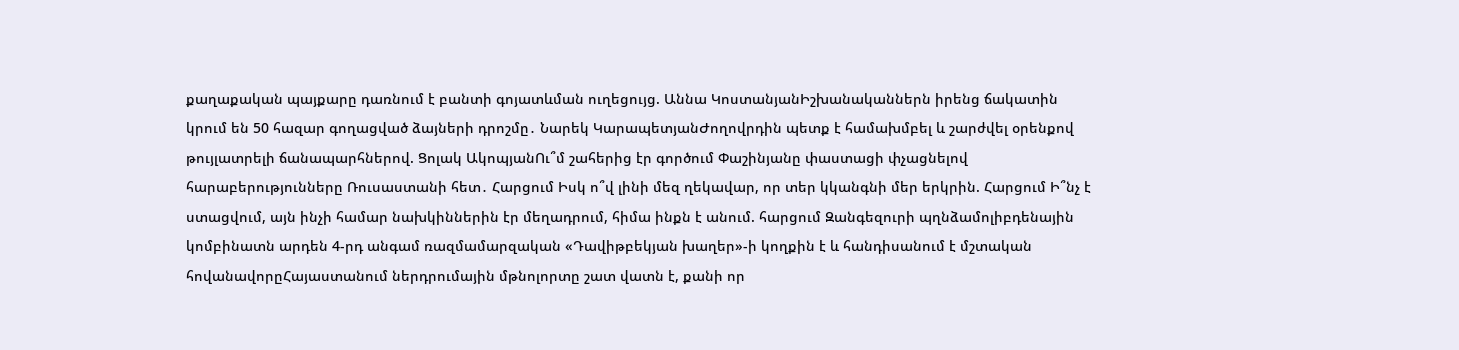քաղաքական պայքարը դառնում է բանտի գոյատևման ուղեցույց. Աննա ԿոստանյանԻշխանականներն իրենց ճակատին կրում են 50 հազար գողացված ձայների դրոշմը․ Նարեկ ԿարապետյանԺողովրդին պետք է համախմբել և շարժվել օրենքով թույլատրելի ճանապարհներով. Ցոլակ ԱկոպյանՈւ՞մ շահերից էր գործում Փաշինյանը փաստացի փչացնելով հարաբերությունները Ռուսաստանի հետ․ Հարցում Իսկ ո՞վ լինի մեզ ղեկավար, որ տեր կկանգնի մեր երկրին. Հարցում Ի՞նչ է ստացվում, այն ինչի համար նախկիններին էր մեղադրում, հիմա ինքն է անում. հարցում Զանգեզուրի պղնձամոլիբդենային կոմբինատն արդեն 4-րդ անգամ ռազմամարզական «Դավիթբեկյան խաղեր»-ի կողքին է և հանդիսանում է մշտական հովանավորըՀայաստանում ներդրումային մթնոլորտը շատ վատն է, քանի որ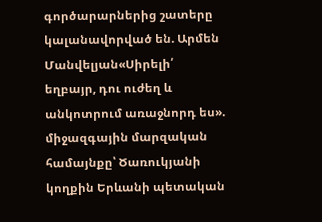գործարարներից շատերը կալանավորված են. Արմեն Մանվելյան«Սիրելի՛ եղբայր, դու ուժեղ և անկոտրում առաջնորդ ես». միջազգային մարզական համայնքը՝ Ծառուկյանի կողքին Երևանի պետական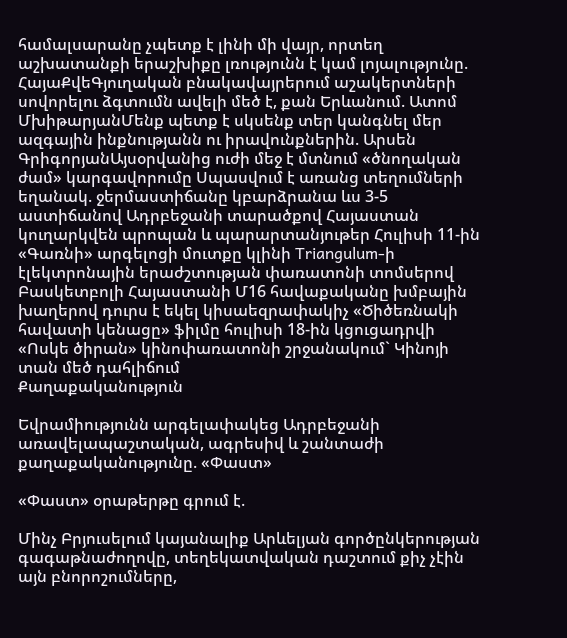համալսարանը չպետք է լինի մի վայր, որտեղ աշխատանքի երաշխիքը լռությունն է կամ լոյալությունը. ՀայաՔվեԳյուղական բնակավայրերում աշակերտների սովորելու ձգտումն ավելի մեծ է, քան Երևանում. Ատոմ ՄխիթարյանՄենք պետք է սկսենք տեր կանգնել մեր ազգային ինքնությանն ու իրավունքներին. Արսեն ԳրիգորյանԱյսօրվանից ուժի մեջ է մտնում «ծնողական ժամ» կարգավորումը Սպասվում է առանց տեղումների եղանակ. ջերմաստիճանը կբարձրանա ևս 3-5 աստիճանով Ադրբեջանի տարածքով Հայաստան կուղարկվեն պրոպան և պարարտանյութեր Հուլիսի 11-ին «Գառնի» արգելոցի մուտքը կլինի Triangulum-ի էլեկտրոնային երաժշտության փառատոնի տոմսերով Բասկետբոլի Հայաստանի Մ16 հավաքականը խմբային խաղերով դուրս է եկել կիսաեզրափակիչ «Ծիծեռնակի հավատի կենացը» ֆիլմը հուլիսի 18-ին կցուցադրվի «Ոսկե ծիրան» կինոփառատոնի շրջանակում` Կինոյի տան մեծ դահլիճում
Քաղաքականություն

Եվրամիությունն արգելափակեց Ադրբեջանի առավելապաշտական, ագրեսիվ և շանտաժի քաղաքականությունը. «Փաստ»

«Փաստ» օրաթերթը գրում է.

Մինչ Բրյուսելում կայանալիք Արևելյան գործընկերության գագաթնաժողովը, տեղեկատվական դաշտում քիչ չէին այն բնորոշումները,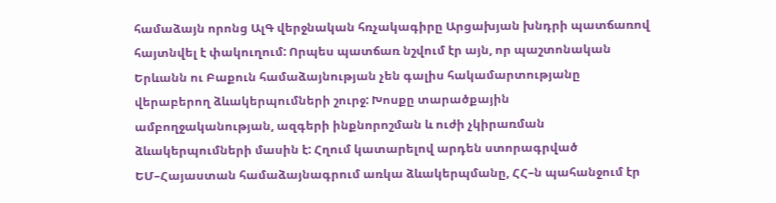համաձայն որոնց ԱլԳ վերջնական հռչակագիրը Արցախյան խնդրի պատճառով հայտնվել է փակուղում: Որպես պատճառ նշվում էր այն, որ պաշտոնական Երևանն ու Բաքուն համաձայնության չեն գալիս հակամարտությանը վերաբերող ձևակերպումների շուրջ: Խոսքը տարածքային ամբողջականության, ազգերի ինքնորոշման և ուժի չկիրառման ձևակերպումների մասին է: Հղում կատարելով արդեն ստորագրված ԵՄ–Հայաստան համաձայնագրում առկա ձևակերպմանը, ՀՀ–ն պահանջում էր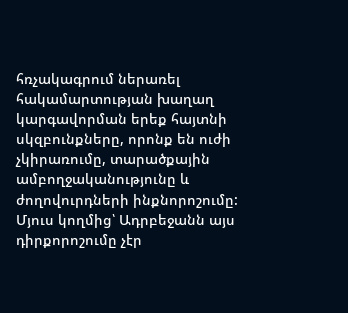հռչակագրում ներառել հակամարտության խաղաղ կարգավորման երեք հայտնի սկզբունքները, որոնք են ուժի չկիրառումը, տարածքային ամբողջականությունը և ժողովուրդների ինքնորոշումը: Մյուս կողմից՝ Ադրբեջանն այս դիրքորոշումը չէր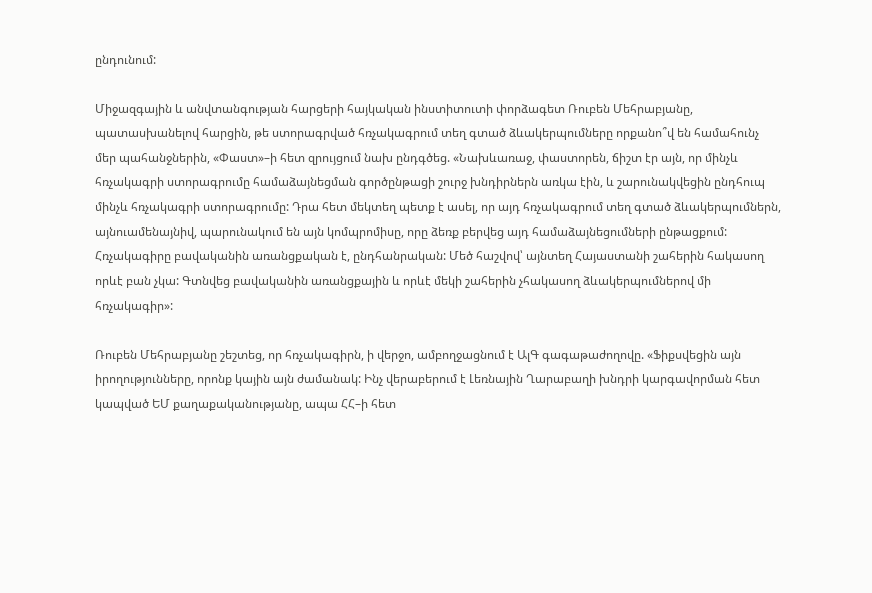ընդունում:

Միջազգային և անվտանգության հարցերի հայկական ինստիտուտի փորձագետ Ռուբեն Մեհրաբյանը, պատասխանելով հարցին, թե ստորագրված հռչակագրում տեղ գտած ձևակերպումները որքանո՞վ են համահունչ մեր պահանջներին, «Փաստ»–ի հետ զրույցում նախ ընդգծեց. «Նախևառաջ, փաստորեն, ճիշտ էր այն, որ մինչև հռչակագրի ստորագրումը համաձայնեցման գործընթացի շուրջ խնդիրներն առկա էին, և շարունակվեցին ընդհուպ մինչև հռչակագրի ստորագրումը: Դրա հետ մեկտեղ պետք է ասել, որ այդ հռչակագրում տեղ գտած ձևակերպումներն, այնուամենայնիվ, պարունակում են այն կոմպրոմիսը, որը ձեռք բերվեց այդ համաձայնեցումների ընթացքում: Հռչակագիրը բավականին առանցքական է, ընդհանրական: Մեծ հաշվով՝ այնտեղ Հայաստանի շահերին հակասող որևէ բան չկա: Գտնվեց բավականին առանցքային և որևէ մեկի շահերին չհակասող ձևակերպումներով մի հռչակագիր»:

Ռուբեն Մեհրաբյանը շեշտեց, որ հռչակագիրն, ի վերջո, ամբողջացնում է ԱլԳ գագաթաժողովը. «Ֆիքսվեցին այն իրողությունները, որոնք կային այն ժամանակ: Ինչ վերաբերում է Լեռնային Ղարաբաղի խնդրի կարգավորման հետ կապված ԵՄ քաղաքականությանը, ապա ՀՀ–ի հետ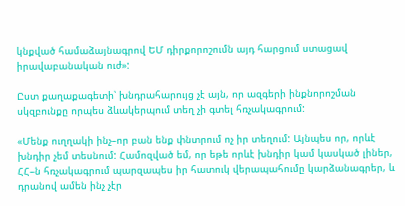կնքված համաձայնագրով ԵՄ դիրքորոշումն այդ հարցում ստացավ իրավաբանական ուժ»:

Ըստ քաղաքագետի՝ խնդրահարույց չէ այն, որ ազգերի ինքնորոշման սկզբունքը որպես ձևակերպում տեղ չի գտել հռչակագրում:

«Մենք ուղղակի ինչ–որ բան ենք փնտրում ոչ իր տեղում: Այնպես որ, որևէ խնդիր չեմ տեսնում: Համոզված եմ, որ եթե որևէ խնդիր կամ կասկած լիներ, ՀՀ–ն հռչակագրում պարզապես իր հատուկ վերապահումը կարձանագրեր, և դրանով ամեն ինչ չէր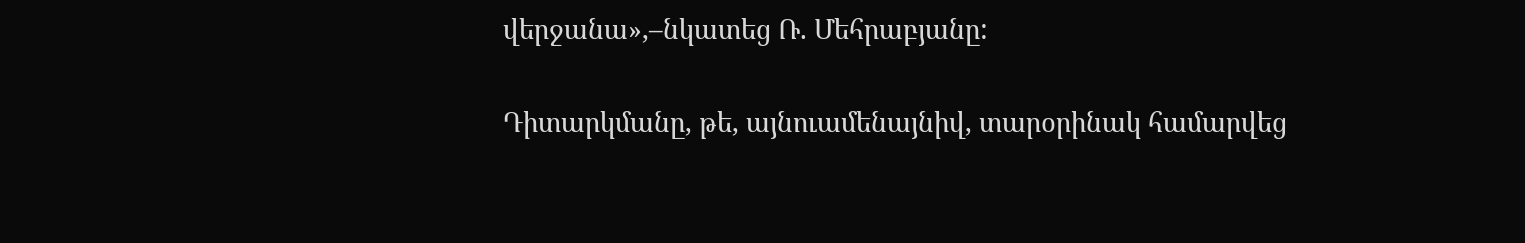վերջանա»,–նկատեց Ռ. Մեհրաբյանը:

Դիտարկմանը, թե, այնուամենայնիվ, տարօրինակ համարվեց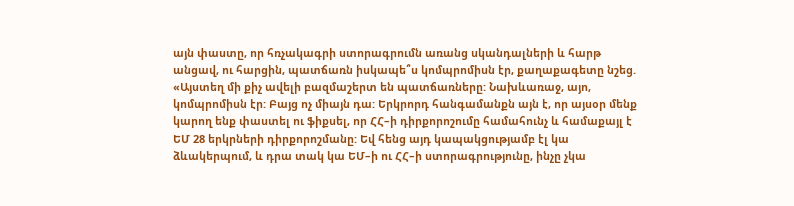այն փաստը, որ հռչակագրի ստորագրումն առանց սկանդալների և հարթ անցավ, ու հարցին, պատճառն իսկապե՞ս կոմպրոմիսն էր, քաղաքագետը նշեց. «Այստեղ մի քիչ ավելի բազմաշերտ են պատճառները: Նախևառաջ, այո, կոմպրոմիսն էր: Բայց ոչ միայն դա: Երկրորդ հանգամանքն այն է, որ այսօր մենք կարող ենք փաստել ու ֆիքսել, որ ՀՀ–ի դիրքորոշումը համահունչ և համաքայլ է ԵՄ 28 երկրների դիրքորոշմանը: Եվ հենց այդ կապակցությամբ էլ կա ձևակերպում, և դրա տակ կա ԵՄ–ի ու ՀՀ–ի ստորագրությունը, ինչը չկա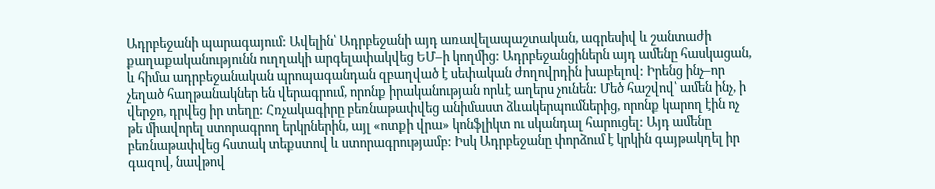Ադրբեջանի պարագայում: Ավելին՝ Ադրբեջանի այդ առավելապաշտական, ագրեսիվ և շանտաժի քաղաքականությունն ուղղակի արգելափակվեց ԵՄ–ի կողմից: Ադրբեջանցիներն այդ ամենը հասկացան, և հիմա ադրբեջանական պրոպագանդան զբաղված է սեփական ժողովրդին խաբելով: Իրենց ինչ–որ չեղած հաղթանակներ են վերագրում, որոնք իրականության որևէ աղերս չունեն: Մեծ հաշվով՝ ամեն ինչ, ի վերջո, դրվեց իր տեղը: Հռչակագիրը բեռնաթափվեց անիմաստ ձևակերպումներից, որոնք կարող էին ոչ թե միավորել ստորագրող երկրներին, այլ «ոտքի վրա» կոնֆլիկտ ու սկանդալ հարուցել: Այդ ամենը բեռնաթափվեց հստակ տեքստով և ստորագրությամբ: Իսկ Ադրբեջանը փորձում է կրկին գայթակղել իր գազով, նավթով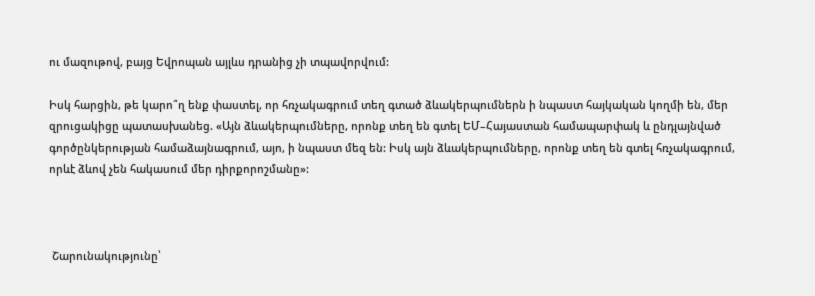ու մազութով, բայց Եվրոպան այլևս դրանից չի տպավորվում:

Իսկ հարցին, թե կարո՞ղ ենք փաստել, որ հռչակագրում տեղ գտած ձևակերպումներն ի նպաստ հայկական կողմի են, մեր զրուցակիցը պատասխանեց. «Այն ձևակերպումները, որոնք տեղ են գտել ԵՄ–Հայաստան համապարփակ և ընդլայնված գործընկերության համաձայնագրում, այո, ի նպաստ մեզ են: Իսկ այն ձևակերպումները, որոնք տեղ են գտել հռչակագրում, որևէ ձևով չեն հակասում մեր դիրքորոշմանը»:



 Շարունակությունը՝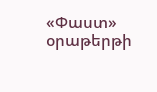«Փաստ» օրաթերթի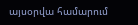այսօրվա համարում